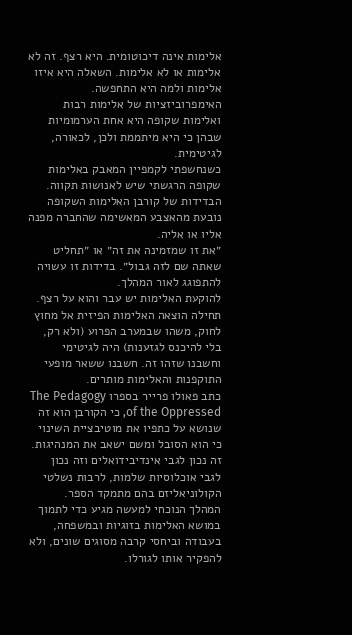אלימות אינה דיכוטומית. היא רצף. זה לא אלימות או לא אלימות. השאלה היא איזו אלימות ולמה היא התחפשה. האימפרוביזציות של אלימות רבות ואלימות שקופה היא אחת הערמומיות שבהן כי היא מיתממת ולכן, לכאורה, לגיטימית.
כשנחשפתי לקמפיין המאבק באלימות שקופה הרגשתי שיש לאנושות תקווה.
הבדידות של קורבן האלימות השקופה נובעת מהאצבע המאשימה שהחברה מפנה אליו או אליה.
״את זו שמזמינה את זה״ או ״תחליט שאתה שם לזה גבול״. בדידות זו עשויה להתפוגג לאור המהלך.
להוקעת האלימות יש עבר והוא על רצף.
תחילה הוצאה האלימות הפיזית אל מחוץ לחוק, משהו שבמערב הפרוע (ולא רק, בלי להיכנס לגזענות) היה לגיטימי וחשבנו שזהו זה. חשבנו ששאר מופעי התוקפנות והאלימות מותרים.
כתב פאולו פרייר בספרו The Pedagogy of the Oppressed, כי הקורבן הוא זה שנושא על כתפיו את מוטיבציית השינוי כי הוא הסובל ומשם ישאב את המנהיגות. זה נכון לגבי אינדיבידואלים וזה נכון לגבי אוכלוסיות שלמות, לרבות נשלטי הקולוניאליזם בהם מתמקד הספר.
המהלך הנוכחי למעשה מגיע כדי לתמוך במושא האלימות בזוגיות ובמשפחה, בעבודה וביחסי קרבה מסוגים שונים, ולא להפקיר אותו לגורלו.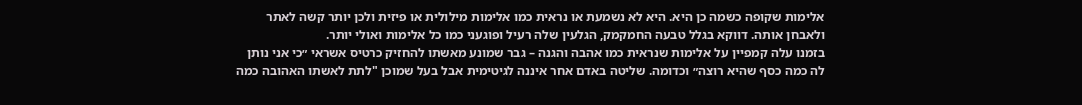אלימות שקופה כשמה כן היא. היא לא נשמעת או נראית כמו אלימות מילולית או פיזית ולכן יותר קשה לאתר ולאבחן אותה. דווקא בגלל טבעה החמקמק, הגלעין שלה רעיל ופוגעני כמו כל אלימות ואולי יותר.
בזמנו עלה קמפיין על אלימות שנראית כמו אהבה והגנה – גבר שמונע מאשתו להחזיק כרטיס אשראי ״כי אני נותן לה כמה כסף שהיא רוצה״ וכדומה. שליטה באדם אחר איננה לגיטימית אבל בעל שמוכן "לתת לאשתו האהובה כמה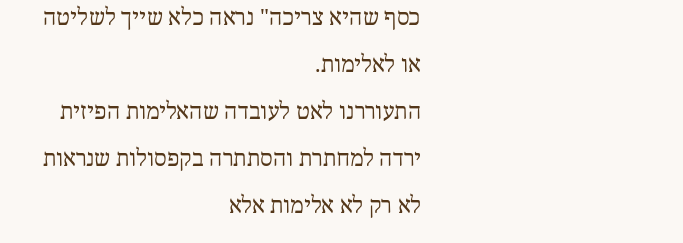כסף שהיא צריכה" נראה כלא שייך לשליטה או לאלימות.
התעוררנו לאט לעובדה שהאלימות הפיזית ירדה למחתרת והסתתרה בקפסולות שנראות לא רק לא אלימות אלא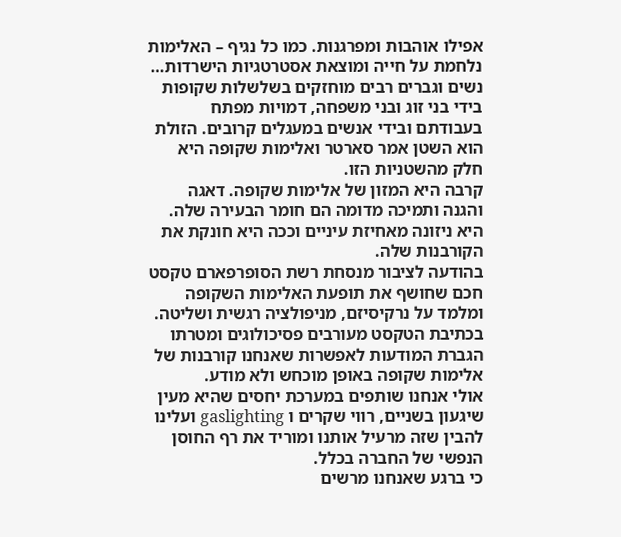אפילו אוהבות ומפרגנות. כמו כל נגיף – האלימות נלחמת על חייה ומוצאת אסטרטגיות הישרדות…
נשים וגברים רבים מוחזקים בשלשלות שקופות בידי בני זוג ובני משפחה, דמויות מפתח בעבודתם ובידי אנשים במעגלים קרובים. הזולת הוא השטן אמר סארטר ואלימות שקופה היא חלק מהשטניות הזו.
קרבה היא המזון של אלימות שקופה. דאגה והגנה ותמיכה מדומה הם חומר הבעירה שלה. היא ניזונה מאחיזת עיניים וככה היא חונקת את הקורבנות שלה.
בהודעה לציבור מנסחת רשת הסופרפארם טקסט חכם שחושף את תופעת האלימות השקופה ומלמד על נרקיסיזם, מניפולציה רגשית ושליטה. בכתיבת הטקסט מעורבים פסיכולוגים ומטרתו הגברת המודעות לאפשרות שאנחנו קורבנות של אלימות שקופה באופן מוכחש ולא מודע.
אולי אנחנו שותפים במערכת יחסים שהיא מעין שיגעון בשניים, רווי שקרים ו gaslighting ועלינו להבין שזה מרעיל אותנו ומוריד את רף החוסן הנפשי של החברה בכלל.
כי ברגע שאנחנו מרשים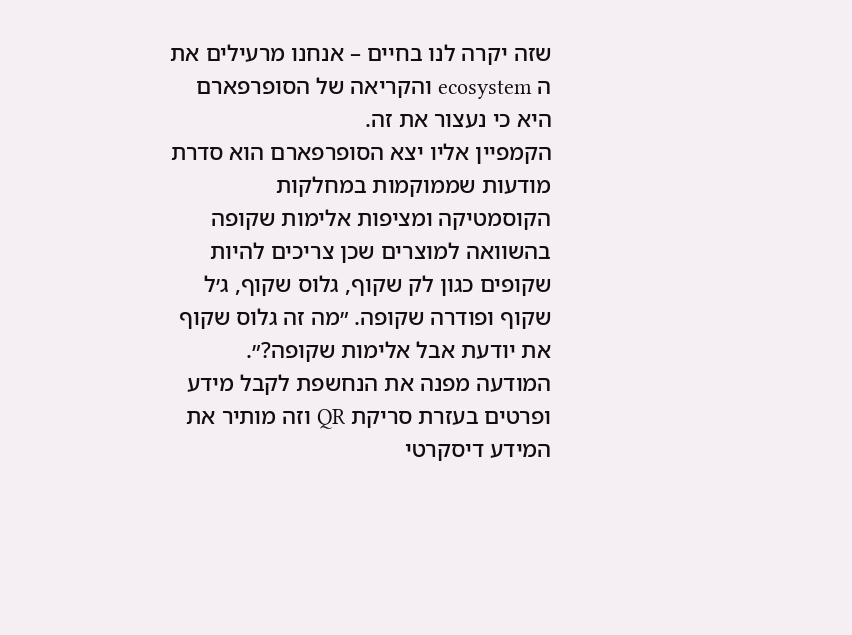שזה יקרה לנו בחיים – אנחנו מרעילים את ה ecosystem והקריאה של הסופרפארם היא כי נעצור את זה.
הקמפיין אליו יצא הסופרפארם הוא סדרת מודעות שממוקמות במחלקות הקוסמטיקה ומציפות אלימות שקופה בהשוואה למוצרים שכן צריכים להיות שקופים כגון לק שקוף, גלוס שקוף, ג׳ל שקוף ופודרה שקופה. ״מה זה גלוס שקוף את יודעת אבל אלימות שקופה?״.
המודעה מפנה את הנחשפת לקבל מידע ופרטים בעזרת סריקת QR וזה מותיר את המידע דיסקרטי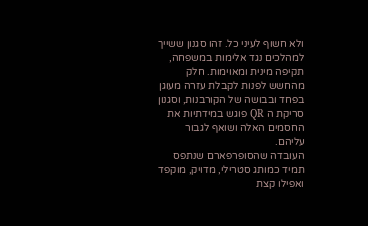ולא חשוף לעיני כל. זהו סגנון ששייך למהלכים נגד אלימות במשפחה, תקיפה מינית ומאוימות. חלק מהחשש לפנות לקבלת עזרה מעוגן בפחד ובבושה של הקורבנות, וסגנון סריקת ה QR פוגש במידתיות את החסמים האלה ושואף לגבור עליהם.
העובדה שהסופרפארם שנתפס תמיד כמותג סטרילי, מדויק, מוקפד ואפילו קצת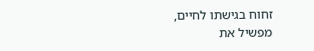זחוח בגישתו לחיים, מפשיל את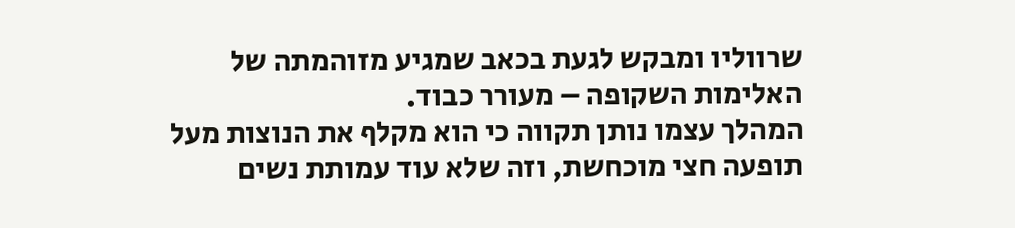שרווליו ומבקש לגעת בכאב שמגיע מזוהמתה של האלימות השקופה – מעורר כבוד.
המהלך עצמו נותן תקווה כי הוא מקלף את הנוצות מעל תופעה חצי מוכחשת, וזה שלא עוד עמותת נשים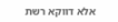אלא דווקא רשת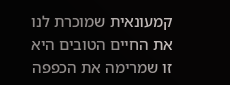קמעונאית שמוכרת לנו את החיים הטובים היא זו שמרימה את הכפפה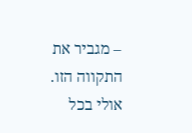– מגביר את התקווה הזו. אולי בכל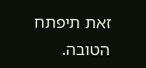זאת תיפתח הטובה.